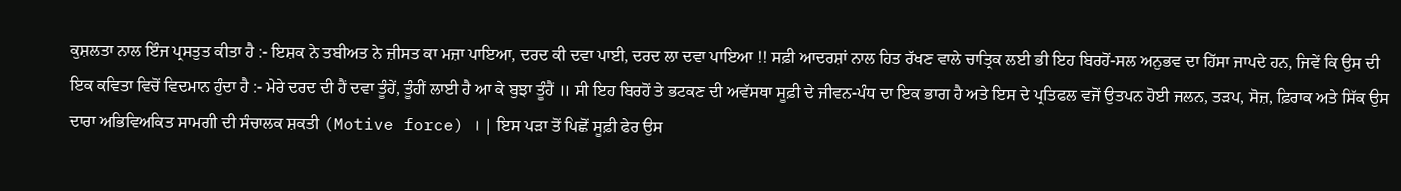ਕੁਸ਼ਲਤਾ ਨਾਲ ਇੰਜ ਪ੍ਰਸਤੁਤ ਕੀਤਾ ਹੈ :- ਇਸ਼ਕ ਨੇ ਤਬੀਅਤ ਨੇ ਜ਼ੀਸਤ ਕਾ ਮਜ਼ਾ ਪਾਇਆ, ਦਰਦ ਕੀ ਦਵਾ ਪਾਈ, ਦਰਦ ਲਾ ਦਵਾ ਪਾਇਆ !! ਸਫ਼ੀ ਆਦਰਸ਼ਾਂ ਨਾਲ ਹਿਤ ਰੱਖਣ ਵਾਲੇ ਚਾਤ੍ਰਿਕ ਲਈ ਭੀ ਇਹ ਬਿਰਹੋਂ-ਸਲ ਅਨੁਭਵ ਦਾ ਹਿੱਸਾ ਜਾਪਦੇ ਹਨ, ਜਿਵੇਂ ਕਿ ਉਸ ਦੀ ਇਕ ਕਵਿਤਾ ਵਿਚੋਂ ਵਿਦਮਾਨ ਹੁੰਦਾ ਹੈ :- ਮੇਰੇ ਦਰਦ ਦੀ ਹੈਂ ਦਵਾ ਤੂੰਹੇਂ, ਤੂੰਹੀਂ ਲਾਈ ਹੈ ਆ ਕੇ ਬੁਝਾ ਤੂੰਹੈਂ ॥ ਸੀ ਇਹ ਬਿਰਹੋਂ ਤੇ ਭਟਕਣ ਦੀ ਅਵੱਸਥਾ ਸੂਫ਼ੀ ਦੇ ਜੀਵਨ-ਪੰਧ ਦਾ ਇਕ ਭਾਗ ਹੈ ਅਤੇ ਇਸ ਦੇ ਪ੍ਰਤਿਫਲ ਵਜੋਂ ਉਤਪਨ ਹੋਈ ਜਲਨ, ਤੜਪ, ਸੋਜ਼, ਫ਼ਿਰਾਕ ਅਤੇ ਸਿੱਕ ਉਸ ਦਾਰਾ ਅਭਿਵਿਅਕਿਤ ਸਾਮਗੀ ਦੀ ਸੰਚਾਲਕ ਸ਼ਕਤੀ (Motive force) । | ਇਸ ਪੜਾ ਤੋਂ ਪਿਛੋਂ ਸੂਫ਼ੀ ਫੇਰ ਉਸ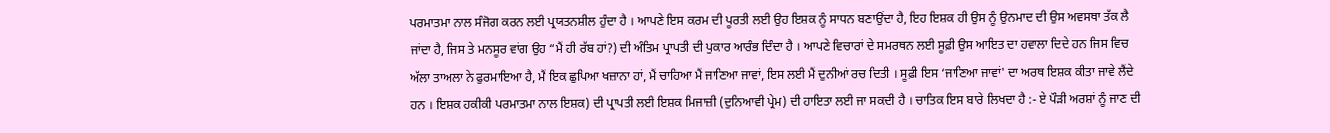ਪਰਮਾਤਮਾ ਨਾਲ ਸੰਜੋਗ ਕਰਨ ਲਈ ਪ੍ਰਯਤਨਸ਼ੀਲ ਹੁੰਦਾ ਹੈ । ਆਪਣੇ ਇਸ ਕਰਮ ਦੀ ਪੂਰਤੀ ਲਈ ਉਹ ਇਸ਼ਕ ਨੂੰ ਸਾਧਨ ਬਣਾਉਂਦਾ ਹੈ, ਇਹ ਇਸ਼ਕ ਹੀ ਉਸ ਨੂੰ ਉਨਮਾਦ ਦੀ ਉਸ ਅਵਸਥਾ ਤੱਕ ਲੈ ਜਾਂਦਾ ਹੈ, ਜਿਸ ਤੇ ਮਨਸੂਰ ਵਾਂਗ ਉਹ “ਮੈਂ ਹੀ ਰੱਬ ਹਾਂ?) ਦੀ ਅੰਤਿਮ ਪ੍ਰਾਪਤੀ ਦੀ ਪੁਕਾਰ ਆਰੰਭ ਦਿੰਦਾ ਹੈ । ਆਪਣੇ ਵਿਚਾਰਾਂ ਦੇ ਸਮਰਥਨ ਲਈ ਸੂਫ਼ੀ ਉਸ ਆਇਤ ਦਾ ਹਵਾਲਾ ਦਿਦੇ ਹਨ ਜਿਸ ਵਿਚ ਅੱਲਾ ਤਾਅਲਾ ਨੇ ਫੁਰਮਾਇਆ ਹੈ, ਮੈਂ ਇਕ ਛੁਪਿਆ ਖਜ਼ਾਨਾ ਹਾਂ, ਮੈਂ ਚਾਹਿਆ ਮੈਂ ਜਾਣਿਆ ਜਾਵਾਂ, ਇਸ ਲਈ ਮੈਂ ਦੁਨੀਆਂ ਰਚ ਦਿਤੀ । ਸੂਫ਼ੀ ਇਸ ‘ਜਾਣਿਆ ਜਾਵਾਂ' ਦਾ ਅਰਥ ਇਸ਼ਕ ਕੀਤਾ ਜਾਵੇ ਲੈਂਦੇ ਹਨ । ਇਸ਼ਕ ਹਕੀਕੀ ਪਰਮਾਤਮਾ ਨਾਲ ਇਸ਼ਕ) ਦੀ ਪ੍ਰਾਪਤੀ ਲਈ ਇਸ਼ਕ ਮਿਜਾਜ਼ੀ (ਦੁਨਿਆਵੀ ਪ੍ਰੇਮ) ਦੀ ਹਾਇਤਾ ਲਈ ਜਾ ਸਕਦੀ ਹੈ । ਚਾਤਿਕ ਇਸ ਬਾਰੇ ਲਿਖਦਾ ਹੈ :- ਏ ਪੌੜੀ ਅਰਸ਼ਾਂ ਨੂੰ ਜਾਣ ਦੀ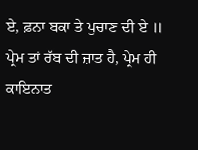ਏ, ਫ਼ਨਾ ਬਕਾ ਤੇ ਪੁਚਾਣ ਦੀ ਏ ॥ ਪ੍ਰੇਮ ਤਾਂ ਰੱਬ ਦੀ ਜ਼ਾਤ ਹੈ, ਪ੍ਰੇਮ ਹੀ ਕਾਇਨਾਤ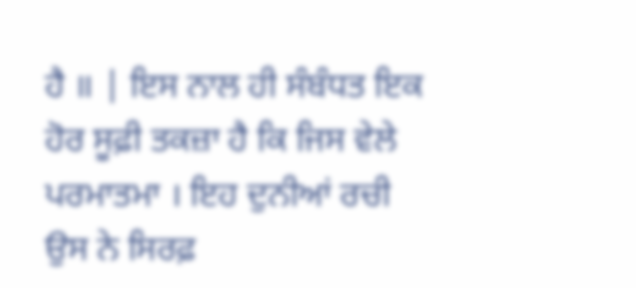ਹੈ ॥ | ਇਸ ਨਾਲ ਹੀ ਸੰਬੰਧਤ ਇਕ ਹੋਰ ਸੂਫ਼ੀ ਤਕਜ਼ਾ ਹੈ ਕਿ ਜਿਸ ਵੇਲੇ ਪਰਮਾਤਮਾ । ਇਹ ਦੁਨੀਆਂ ਰਚੀ ਉਸ ਨੇ ਸਿਰਫ਼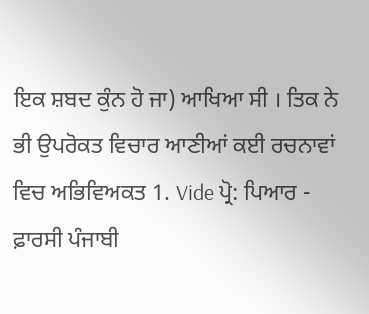ਇਕ ਸ਼ਬਦ ਕੁੰਨ ਹੋ ਜਾ) ਆਖਿਆ ਸੀ । ਤਿਕ ਨੇ ਭੀ ਉਪਰੋਕਤ ਵਿਚਾਰ ਆਣੀਆਂ ਕਈ ਰਚਨਾਵਾਂ ਵਿਚ ਅਭਿਵਿਅਕਤ 1. Vide ਪ੍ਰੋ: ਪਿਆਰ - ਫ਼ਾਰਸੀ ਪੰਜਾਬੀ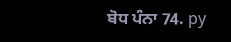ਬੋਧ ਪੰਨਾ 74. py